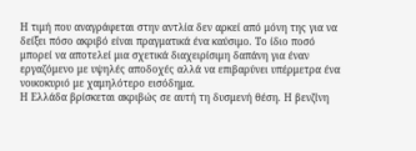Η τιμή που αναγράφεται στην αντλία δεν αρκεί από μόνη της για να δείξει πόσο ακριβό είναι πραγματικά ένα καύσιμο. Το ίδιο ποσό μπορεί να αποτελεί μια σχετικά διαχειρίσιμη δαπάνη για έναν εργαζόμενο με υψηλές αποδοχές αλλά να επιβαρύνει υπέρμετρα ένα νοικοκυριό με χαμηλότερο εισόδημα.
Η Ελλάδα βρίσκεται ακριβώς σε αυτή τη δυσμενή θέση. Η βενζίνη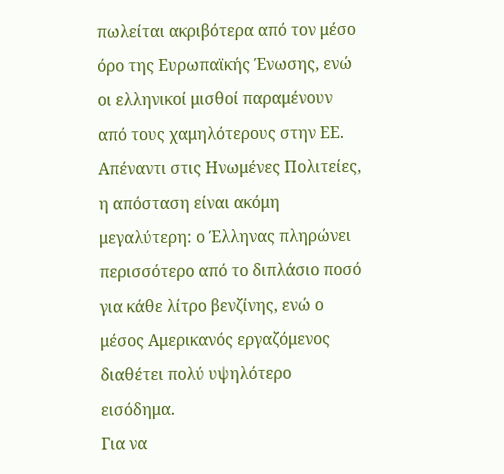πωλείται ακριβότερα από τον μέσο όρο της Ευρωπαϊκής Ένωσης, ενώ οι ελληνικοί μισθοί παραμένουν από τους χαμηλότερους στην ΕΕ. Απέναντι στις Ηνωμένες Πολιτείες, η απόσταση είναι ακόμη μεγαλύτερη: ο Έλληνας πληρώνει περισσότερο από το διπλάσιο ποσό για κάθε λίτρο βενζίνης, ενώ ο μέσος Αμερικανός εργαζόμενος διαθέτει πολύ υψηλότερο εισόδημα.
Για να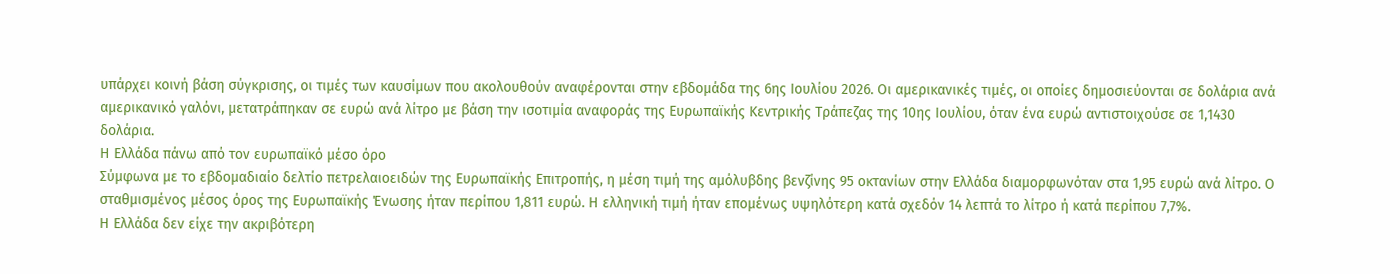υπάρχει κοινή βάση σύγκρισης, οι τιμές των καυσίμων που ακολουθούν αναφέρονται στην εβδομάδα της 6ης Ιουλίου 2026. Οι αμερικανικές τιμές, οι οποίες δημοσιεύονται σε δολάρια ανά αμερικανικό γαλόνι, μετατράπηκαν σε ευρώ ανά λίτρο με βάση την ισοτιμία αναφοράς της Ευρωπαϊκής Κεντρικής Τράπεζας της 10ης Ιουλίου, όταν ένα ευρώ αντιστοιχούσε σε 1,1430 δολάρια.
Η Ελλάδα πάνω από τον ευρωπαϊκό μέσο όρο
Σύμφωνα με το εβδομαδιαίο δελτίο πετρελαιοειδών της Ευρωπαϊκής Επιτροπής, η μέση τιμή της αμόλυβδης βενζίνης 95 οκτανίων στην Ελλάδα διαμορφωνόταν στα 1,95 ευρώ ανά λίτρο. Ο σταθμισμένος μέσος όρος της Ευρωπαϊκής Ένωσης ήταν περίπου 1,811 ευρώ. Η ελληνική τιμή ήταν επομένως υψηλότερη κατά σχεδόν 14 λεπτά το λίτρο ή κατά περίπου 7,7%.
Η Ελλάδα δεν είχε την ακριβότερη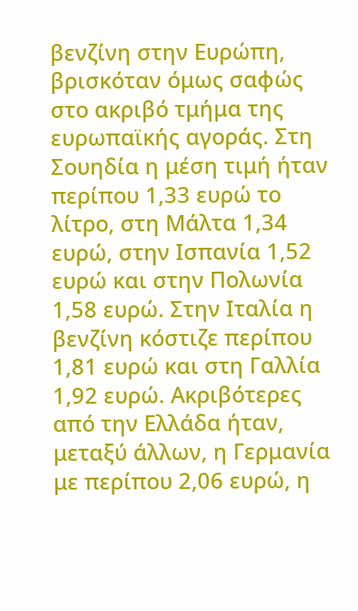βενζίνη στην Ευρώπη, βρισκόταν όμως σαφώς στο ακριβό τμήμα της ευρωπαϊκής αγοράς. Στη Σουηδία η μέση τιμή ήταν περίπου 1,33 ευρώ το λίτρο, στη Μάλτα 1,34 ευρώ, στην Ισπανία 1,52 ευρώ και στην Πολωνία 1,58 ευρώ. Στην Ιταλία η βενζίνη κόστιζε περίπου 1,81 ευρώ και στη Γαλλία 1,92 ευρώ. Ακριβότερες από την Ελλάδα ήταν, μεταξύ άλλων, η Γερμανία με περίπου 2,06 ευρώ, η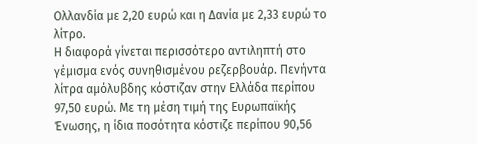Ολλανδία με 2,20 ευρώ και η Δανία με 2,33 ευρώ το λίτρο.
Η διαφορά γίνεται περισσότερο αντιληπτή στο γέμισμα ενός συνηθισμένου ρεζερβουάρ. Πενήντα λίτρα αμόλυβδης κόστιζαν στην Ελλάδα περίπου 97,50 ευρώ. Με τη μέση τιμή της Ευρωπαϊκής Ένωσης, η ίδια ποσότητα κόστιζε περίπου 90,56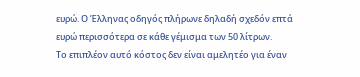ευρώ. Ο Έλληνας οδηγός πλήρωνε δηλαδή σχεδόν επτά ευρώ περισσότερα σε κάθε γέμισμα των 50 λίτρων.
Το επιπλέον αυτό κόστος δεν είναι αμελητέο για έναν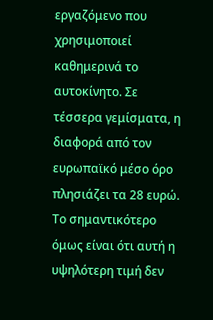εργαζόμενο που χρησιμοποιεί καθημερινά το αυτοκίνητο. Σε τέσσερα γεμίσματα, η διαφορά από τον ευρωπαϊκό μέσο όρο πλησιάζει τα 28 ευρώ. Το σημαντικότερο όμως είναι ότι αυτή η υψηλότερη τιμή δεν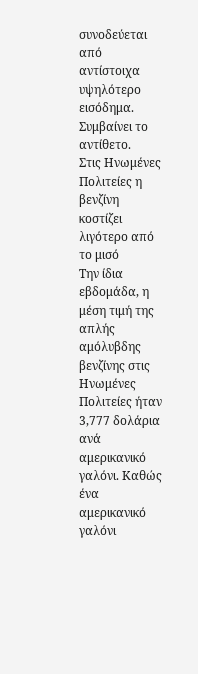συνοδεύεται από αντίστοιχα υψηλότερο εισόδημα. Συμβαίνει το αντίθετο.
Στις Ηνωμένες Πολιτείες η βενζίνη κοστίζει λιγότερο από το μισό
Την ίδια εβδομάδα, η μέση τιμή της απλής αμόλυβδης βενζίνης στις Ηνωμένες Πολιτείες ήταν 3,777 δολάρια ανά αμερικανικό γαλόνι. Καθώς ένα αμερικανικό γαλόνι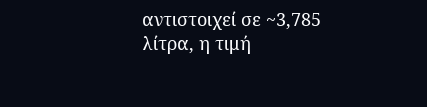αντιστοιχεί σε ~3,785 λίτρα, η τιμή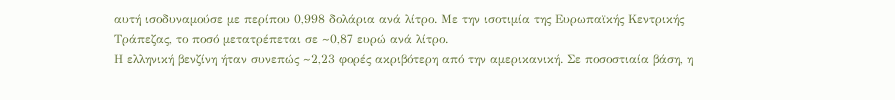αυτή ισοδυναμούσε με περίπου 0,998 δολάρια ανά λίτρο. Με την ισοτιμία της Ευρωπαϊκής Κεντρικής Τράπεζας, το ποσό μετατρέπεται σε ~0,87 ευρώ ανά λίτρο.
Η ελληνική βενζίνη ήταν συνεπώς ~2,23 φορές ακριβότερη από την αμερικανική. Σε ποσοστιαία βάση, η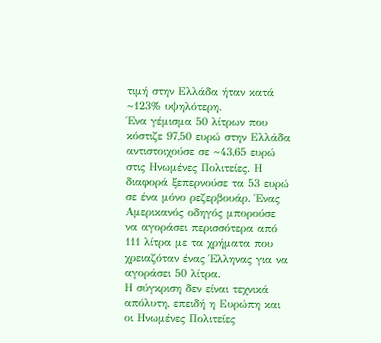τιμή στην Ελλάδα ήταν κατά ~123% υψηλότερη.
Ένα γέμισμα 50 λίτρων που κόστιζε 97,50 ευρώ στην Ελλάδα αντιστοιχούσε σε ~43,65 ευρώ στις Ηνωμένες Πολιτείες. Η διαφορά ξεπερνούσε τα 53 ευρώ σε ένα μόνο ρεζερβουάρ. Ένας Αμερικανός οδηγός μπορούσε να αγοράσει περισσότερα από 111 λίτρα με τα χρήματα που χρειαζόταν ένας Έλληνας για να αγοράσει 50 λίτρα.
Η σύγκριση δεν είναι τεχνικά απόλυτη, επειδή η Ευρώπη και οι Ηνωμένες Πολιτείες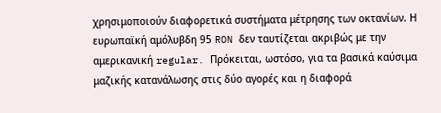χρησιμοποιούν διαφορετικά συστήματα μέτρησης των οκτανίων. Η ευρωπαϊκή αμόλυβδη 95 RON δεν ταυτίζεται ακριβώς με την αμερικανική regular. Πρόκειται, ωστόσο, για τα βασικά καύσιμα μαζικής κατανάλωσης στις δύο αγορές και η διαφορά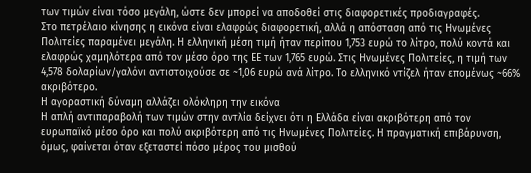των τιμών είναι τόσο μεγάλη, ώστε δεν μπορεί να αποδοθεί στις διαφορετικές προδιαγραφές.
Στο πετρέλαιο κίνησης η εικόνα είναι ελαφρώς διαφορετική, αλλά η απόσταση από τις Ηνωμένες Πολιτείες παραμένει μεγάλη. Η ελληνική μέση τιμή ήταν περίπου 1,753 ευρώ το λίτρο, πολύ κοντά και ελαφρώς χαμηλότερα από τον μέσο όρο της ΕΕ των 1,765 ευρώ. Στις Ηνωμένες Πολιτείες, η τιμή των 4,578 δολαρίων/γαλόνι αντιστοιχούσε σε ~1,06 ευρώ ανά λίτρο. Το ελληνικό ντίζελ ήταν επομένως ~66% ακριβότερο.
Η αγοραστική δύναμη αλλάζει ολόκληρη την εικόνα
Η απλή αντιπαραβολή των τιμών στην αντλία δείχνει ότι η Ελλάδα είναι ακριβότερη από τον ευρωπαϊκό μέσο όρο και πολύ ακριβότερη από τις Ηνωμένες Πολιτείες. Η πραγματική επιβάρυνση, όμως, φαίνεται όταν εξεταστεί πόσο μέρος του μισθού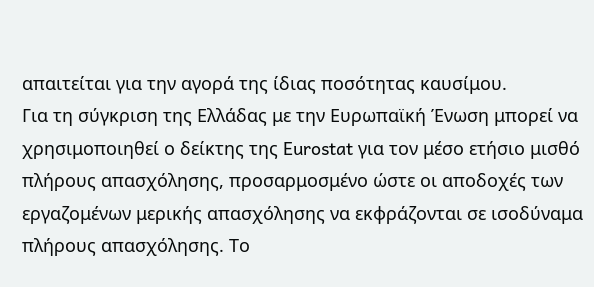απαιτείται για την αγορά της ίδιας ποσότητας καυσίμου.
Για τη σύγκριση της Ελλάδας με την Ευρωπαϊκή Ένωση μπορεί να χρησιμοποιηθεί ο δείκτης της Eurostat για τον μέσο ετήσιο μισθό πλήρους απασχόλησης, προσαρμοσμένο ώστε οι αποδοχές των εργαζομένων μερικής απασχόλησης να εκφράζονται σε ισοδύναμα πλήρους απασχόλησης. Το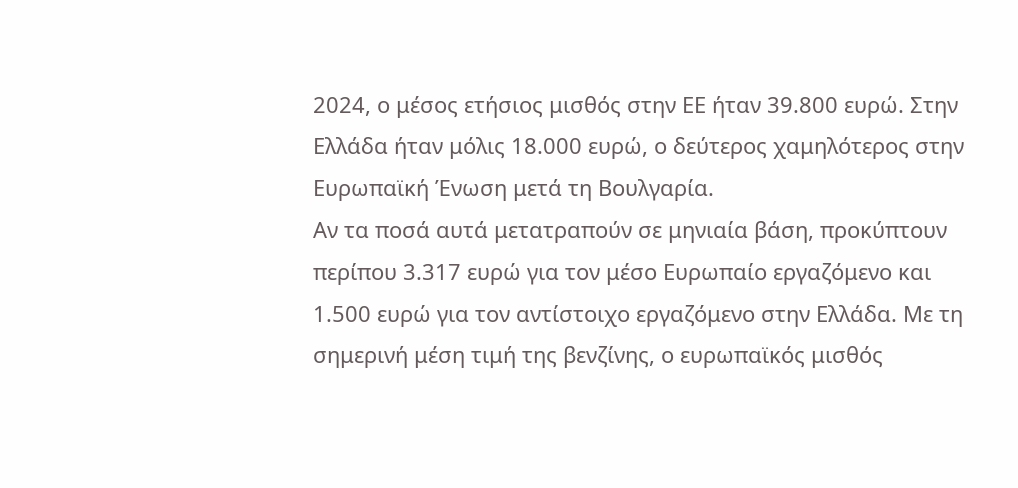2024, ο μέσος ετήσιος μισθός στην ΕΕ ήταν 39.800 ευρώ. Στην Ελλάδα ήταν μόλις 18.000 ευρώ, ο δεύτερος χαμηλότερος στην Ευρωπαϊκή Ένωση μετά τη Βουλγαρία.
Αν τα ποσά αυτά μετατραπούν σε μηνιαία βάση, προκύπτουν περίπου 3.317 ευρώ για τον μέσο Ευρωπαίο εργαζόμενο και 1.500 ευρώ για τον αντίστοιχο εργαζόμενο στην Ελλάδα. Με τη σημερινή μέση τιμή της βενζίνης, ο ευρωπαϊκός μισθός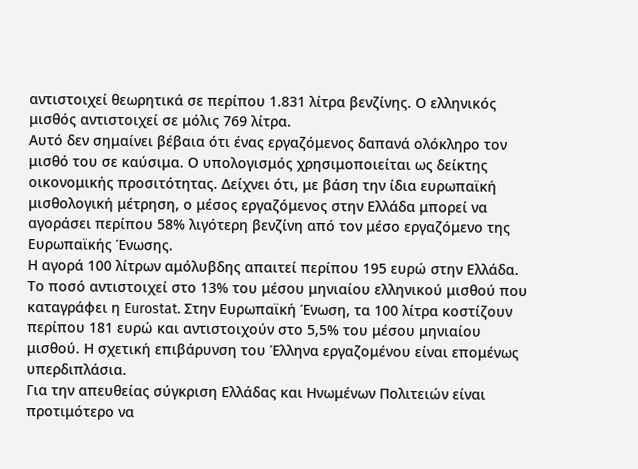αντιστοιχεί θεωρητικά σε περίπου 1.831 λίτρα βενζίνης. Ο ελληνικός μισθός αντιστοιχεί σε μόλις 769 λίτρα.
Αυτό δεν σημαίνει βέβαια ότι ένας εργαζόμενος δαπανά ολόκληρο τον μισθό του σε καύσιμα. Ο υπολογισμός χρησιμοποιείται ως δείκτης οικονομικής προσιτότητας. Δείχνει ότι, με βάση την ίδια ευρωπαϊκή μισθολογική μέτρηση, ο μέσος εργαζόμενος στην Ελλάδα μπορεί να αγοράσει περίπου 58% λιγότερη βενζίνη από τον μέσο εργαζόμενο της Ευρωπαϊκής Ένωσης.
Η αγορά 100 λίτρων αμόλυβδης απαιτεί περίπου 195 ευρώ στην Ελλάδα. Το ποσό αντιστοιχεί στο 13% του μέσου μηνιαίου ελληνικού μισθού που καταγράφει η Eurostat. Στην Ευρωπαϊκή Ένωση, τα 100 λίτρα κοστίζουν περίπου 181 ευρώ και αντιστοιχούν στο 5,5% του μέσου μηνιαίου μισθού. Η σχετική επιβάρυνση του Έλληνα εργαζομένου είναι επομένως υπερδιπλάσια.
Για την απευθείας σύγκριση Ελλάδας και Ηνωμένων Πολιτειών είναι προτιμότερο να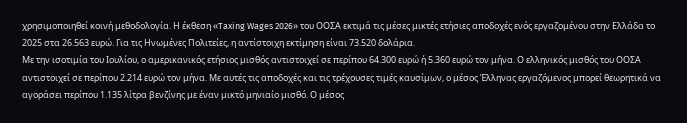χρησιμοποιηθεί κοινή μεθοδολογία. Η έκθεση «Taxing Wages 2026» του ΟΟΣΑ εκτιμά τις μέσες μικτές ετήσιες αποδοχές ενός εργαζομένου στην Ελλάδα το 2025 στα 26.563 ευρώ. Για τις Ηνωμένες Πολιτείες, η αντίστοιχη εκτίμηση είναι 73.520 δολάρια.
Με την ισοτιμία του Ιουλίου, ο αμερικανικός ετήσιος μισθός αντιστοιχεί σε περίπου 64.300 ευρώ ή 5.360 ευρώ τον μήνα. Ο ελληνικός μισθός του ΟΟΣΑ αντιστοιχεί σε περίπου 2.214 ευρώ τον μήνα. Με αυτές τις αποδοχές και τις τρέχουσες τιμές καυσίμων, ο μέσος Έλληνας εργαζόμενος μπορεί θεωρητικά να αγοράσει περίπου 1.135 λίτρα βενζίνης με έναν μικτό μηνιαίο μισθό. Ο μέσος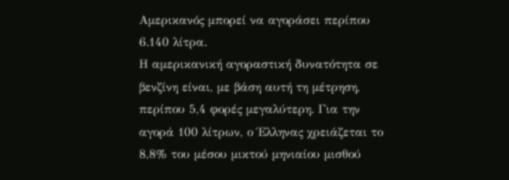Αμερικανός μπορεί να αγοράσει περίπου 6.140 λίτρα.
Η αμερικανική αγοραστική δυνατότητα σε βενζίνη είναι, με βάση αυτή τη μέτρηση, περίπου 5,4 φορές μεγαλύτερη. Για την αγορά 100 λίτρων, ο Έλληνας χρειάζεται το 8,8% του μέσου μικτού μηνιαίου μισθού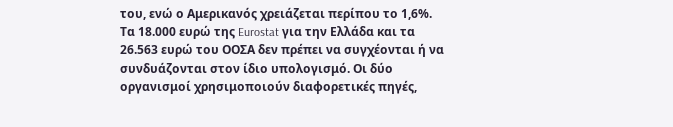του, ενώ ο Αμερικανός χρειάζεται περίπου το 1,6%.
Τα 18.000 ευρώ της Eurostat για την Ελλάδα και τα 26.563 ευρώ του ΟΟΣΑ δεν πρέπει να συγχέονται ή να συνδυάζονται στον ίδιο υπολογισμό. Οι δύο οργανισμοί χρησιμοποιούν διαφορετικές πηγές,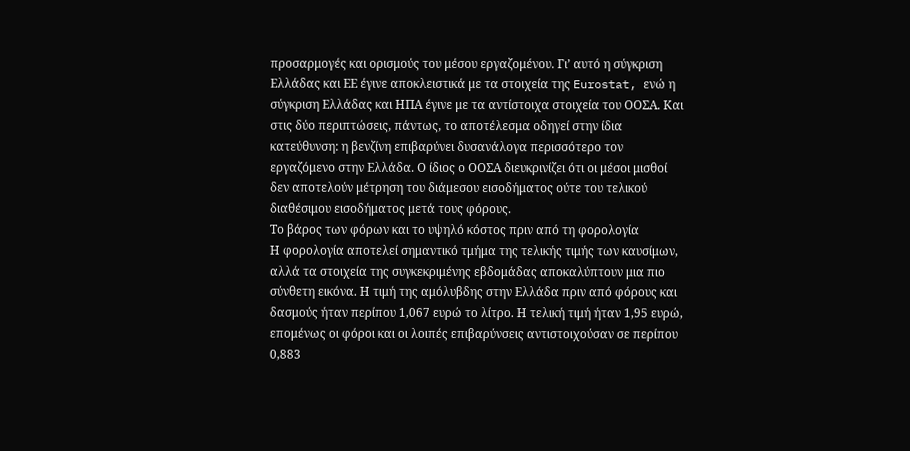προσαρμογές και ορισμούς του μέσου εργαζομένου. Γι’ αυτό η σύγκριση Ελλάδας και ΕΕ έγινε αποκλειστικά με τα στοιχεία της Eurostat, ενώ η σύγκριση Ελλάδας και ΗΠΑ έγινε με τα αντίστοιχα στοιχεία του ΟΟΣΑ. Και στις δύο περιπτώσεις, πάντως, το αποτέλεσμα οδηγεί στην ίδια κατεύθυνση: η βενζίνη επιβαρύνει δυσανάλογα περισσότερο τον εργαζόμενο στην Ελλάδα. Ο ίδιος ο ΟΟΣΑ διευκρινίζει ότι οι μέσοι μισθοί δεν αποτελούν μέτρηση του διάμεσου εισοδήματος ούτε του τελικού διαθέσιμου εισοδήματος μετά τους φόρους.
Το βάρος των φόρων και το υψηλό κόστος πριν από τη φορολογία
Η φορολογία αποτελεί σημαντικό τμήμα της τελικής τιμής των καυσίμων, αλλά τα στοιχεία της συγκεκριμένης εβδομάδας αποκαλύπτουν μια πιο σύνθετη εικόνα. Η τιμή της αμόλυβδης στην Ελλάδα πριν από φόρους και δασμούς ήταν περίπου 1,067 ευρώ το λίτρο. Η τελική τιμή ήταν 1,95 ευρώ, επομένως οι φόροι και οι λοιπές επιβαρύνσεις αντιστοιχούσαν σε περίπου 0,883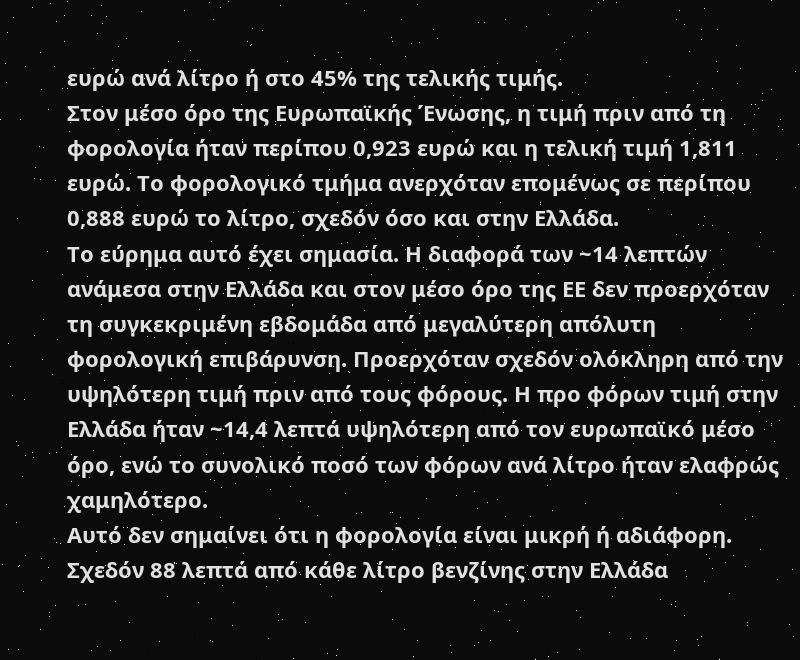ευρώ ανά λίτρο ή στο 45% της τελικής τιμής.
Στον μέσο όρο της Ευρωπαϊκής Ένωσης, η τιμή πριν από τη φορολογία ήταν περίπου 0,923 ευρώ και η τελική τιμή 1,811 ευρώ. Το φορολογικό τμήμα ανερχόταν επομένως σε περίπου 0,888 ευρώ το λίτρο, σχεδόν όσο και στην Ελλάδα.
Το εύρημα αυτό έχει σημασία. Η διαφορά των ~14 λεπτών ανάμεσα στην Ελλάδα και στον μέσο όρο της ΕΕ δεν προερχόταν τη συγκεκριμένη εβδομάδα από μεγαλύτερη απόλυτη φορολογική επιβάρυνση. Προερχόταν σχεδόν ολόκληρη από την υψηλότερη τιμή πριν από τους φόρους. Η προ φόρων τιμή στην Ελλάδα ήταν ~14,4 λεπτά υψηλότερη από τον ευρωπαϊκό μέσο όρο, ενώ το συνολικό ποσό των φόρων ανά λίτρο ήταν ελαφρώς χαμηλότερο.
Αυτό δεν σημαίνει ότι η φορολογία είναι μικρή ή αδιάφορη. Σχεδόν 88 λεπτά από κάθε λίτρο βενζίνης στην Ελλάδα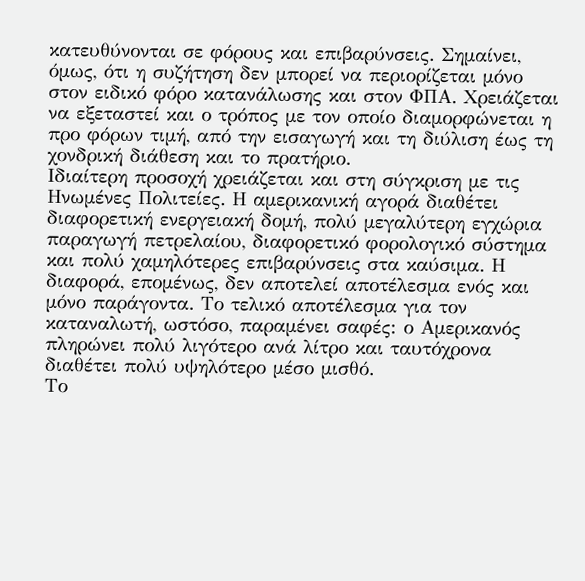κατευθύνονται σε φόρους και επιβαρύνσεις. Σημαίνει, όμως, ότι η συζήτηση δεν μπορεί να περιορίζεται μόνο στον ειδικό φόρο κατανάλωσης και στον ΦΠΑ. Χρειάζεται να εξεταστεί και ο τρόπος με τον οποίο διαμορφώνεται η προ φόρων τιμή, από την εισαγωγή και τη διύλιση έως τη χονδρική διάθεση και το πρατήριο.
Ιδιαίτερη προσοχή χρειάζεται και στη σύγκριση με τις Ηνωμένες Πολιτείες. Η αμερικανική αγορά διαθέτει διαφορετική ενεργειακή δομή, πολύ μεγαλύτερη εγχώρια παραγωγή πετρελαίου, διαφορετικό φορολογικό σύστημα και πολύ χαμηλότερες επιβαρύνσεις στα καύσιμα. Η διαφορά, επομένως, δεν αποτελεί αποτέλεσμα ενός και μόνο παράγοντα. Το τελικό αποτέλεσμα για τον καταναλωτή, ωστόσο, παραμένει σαφές: ο Αμερικανός πληρώνει πολύ λιγότερο ανά λίτρο και ταυτόχρονα διαθέτει πολύ υψηλότερο μέσο μισθό.
Το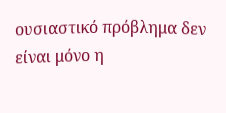ουσιαστικό πρόβλημα δεν είναι μόνο η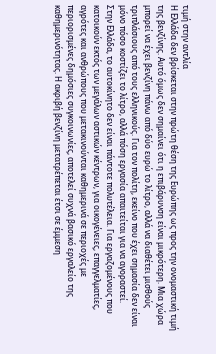τιμή στην αντλία
Η Ελλάδα δεν βρίσκεται στην πρώτη θέση της Ευρώπης ως προς την ονομαστική τιμή της βενζίνης. Αυτό όμως δεν σημαίνει ότι η επιβάρυνση είναι μικρότερη. Μια χώρα μπορεί να έχει βενζίνη πάνω από δύο ευρώ το λίτρο, αλλά να διαθέτει μισθούς τριπλάσιους από τους ελληνικούς. Για τον πολίτη, εκείνο που έχει σημασία δεν είναι μόνο πόσο κοστίζει το λίτρο, αλλά πόση εργασία απαιτείται για να αγοραστεί.
Στην Ελλάδα, το αυτοκίνητο δεν είναι πάντοτε πολυτέλεια. Για εργαζομένους που κατοικούν εκτός των μεγάλων αστικών κέντρων, για οικογένειες, επαγγελματίες, αγρότες και ανθρώπους που μετακινούνται καθημερινά σε περιοχές με περιορισμένες δημόσιες συγκοινωνίες, αποτελεί συχνά βασικό εργαλείο της καθημερινότητας. Η ακριβή βενζίνη μετατρέπεται έτσι σε έμμεση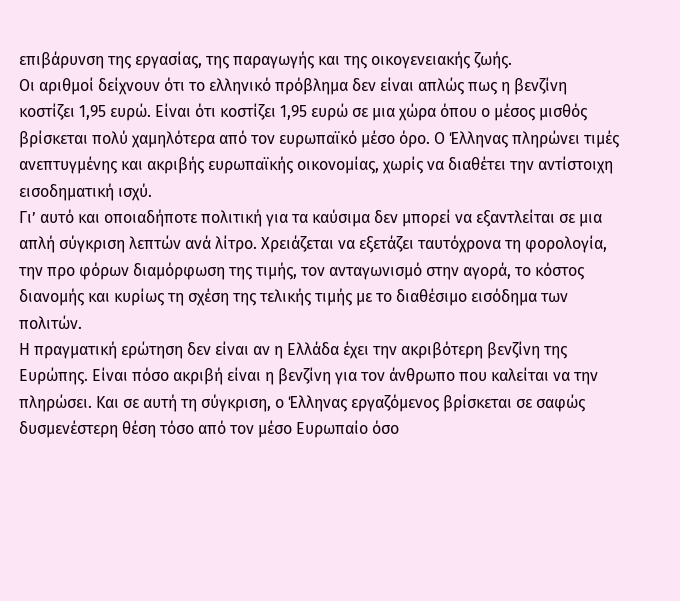επιβάρυνση της εργασίας, της παραγωγής και της οικογενειακής ζωής.
Οι αριθμοί δείχνουν ότι το ελληνικό πρόβλημα δεν είναι απλώς πως η βενζίνη κοστίζει 1,95 ευρώ. Είναι ότι κοστίζει 1,95 ευρώ σε μια χώρα όπου ο μέσος μισθός βρίσκεται πολύ χαμηλότερα από τον ευρωπαϊκό μέσο όρο. Ο Έλληνας πληρώνει τιμές ανεπτυγμένης και ακριβής ευρωπαϊκής οικονομίας, χωρίς να διαθέτει την αντίστοιχη εισοδηματική ισχύ.
Γι’ αυτό και οποιαδήποτε πολιτική για τα καύσιμα δεν μπορεί να εξαντλείται σε μια απλή σύγκριση λεπτών ανά λίτρο. Χρειάζεται να εξετάζει ταυτόχρονα τη φορολογία, την προ φόρων διαμόρφωση της τιμής, τον ανταγωνισμό στην αγορά, το κόστος διανομής και κυρίως τη σχέση της τελικής τιμής με το διαθέσιμο εισόδημα των πολιτών.
Η πραγματική ερώτηση δεν είναι αν η Ελλάδα έχει την ακριβότερη βενζίνη της Ευρώπης. Είναι πόσο ακριβή είναι η βενζίνη για τον άνθρωπο που καλείται να την πληρώσει. Και σε αυτή τη σύγκριση, ο Έλληνας εργαζόμενος βρίσκεται σε σαφώς δυσμενέστερη θέση τόσο από τον μέσο Ευρωπαίο όσο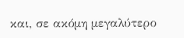και, σε ακόμη μεγαλύτερο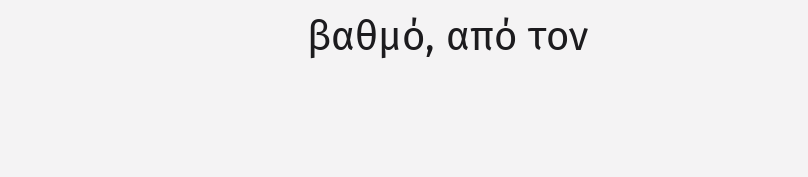βαθμό, από τον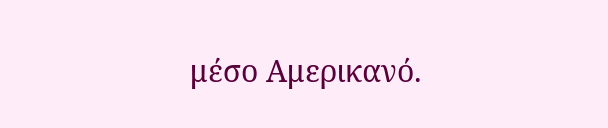μέσο Αμερικανό.